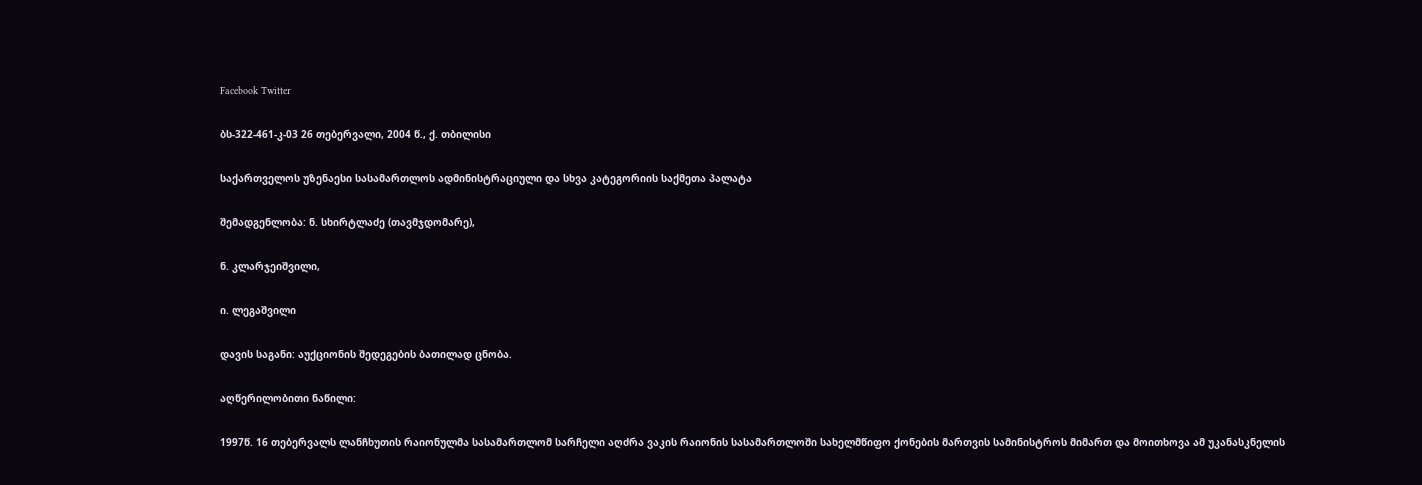Facebook Twitter

ბს-322-461-კ-03 26 თებერვალი, 2004 წ., ქ. თბილისი

საქართველოს უზენაესი სასამართლოს ადმინისტრაციული და სხვა კატეგორიის საქმეთა პალატა

შემადგენლობა: ნ. სხირტლაძე (თავმჯდომარე),

ნ. კლარჯეიშვილი,

ი. ლეგაშვილი

დავის საგანი: აუქციონის შედეგების ბათილად ცნობა.

აღწერილობითი ნაწილი:

1997წ. 16 თებერვალს ლანჩხუთის რაიონულმა სასამართლომ სარჩელი აღძრა ვაკის რაიონის სასამართლოში სახელმწიფო ქონების მართვის სამინისტროს მიმართ და მოითხოვა ამ უკანასკნელის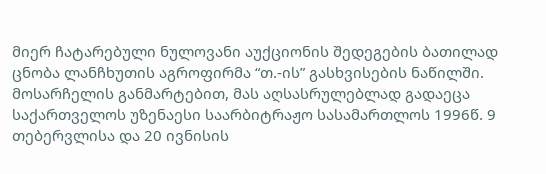მიერ ჩატარებული ნულოვანი აუქციონის შედეგების ბათილად ცნობა ლანჩხუთის აგროფირმა “თ.-ის” გასხვისების ნაწილში. მოსარჩელის განმარტებით, მას აღსასრულებლად გადაეცა საქართველოს უზენაესი საარბიტრაჟო სასამართლოს 1996წ. 9 თებერვლისა და 20 ივნისის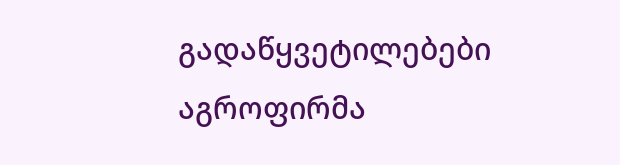გადაწყვეტილებები აგროფირმა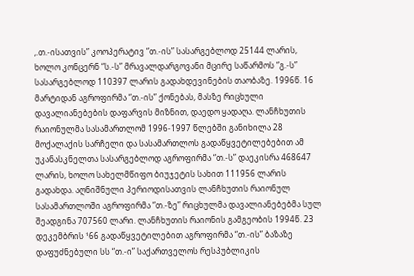,.თ.-ისათვის” კოოპერატივ “თ.-ის” სასარგებლოდ 25144 ლარის, ხოლო კონცერნ “ს.-ს” მრავალდარგოვანი მცირე საწარმოს “გ.-ს” სასარგებლოდ 110397 ლარის გადახდევინების თაობაზე. 1996წ. 16 მარტიდან აგროფირმა “თ.-ის” ქონებას, მასზე რიცხული დავალიანებების დაფარვის მიზნით, დაედო ყადაღა. ლანჩხუთის რაიონულმა სასამართლომ 1996-1997 წლებში განიხილა 28 მოქალაქის სარჩელი და სასამართლოს გადაწყვეტილებებით ამ უკანასკნელთა სასარგებლოდ აგროფირმა “თ.-ს” დაეკისრა 468647 ლარის, ხოლო სახელმწიფო ბიუჯეტის სახით 111956 ლარის გადახდა. აღნიშნული პერიოდისათვის ლანჩხუთის რაიონულ სასამართლოში აგროფირმა “თ.-ზე” რიცხულმა დავალიანებებმა სულ შეადგინა 707560 ლარი. ლანჩხუთის რაიონის გამგეობის 1994წ. 23 დეკემბრის ¹66 გადაწყვეტილებით აგროფირმა “თ.-ის” ბაზაზე დაფუძნებული სს “თ.-ი” საქართველოს რესპუბლიკის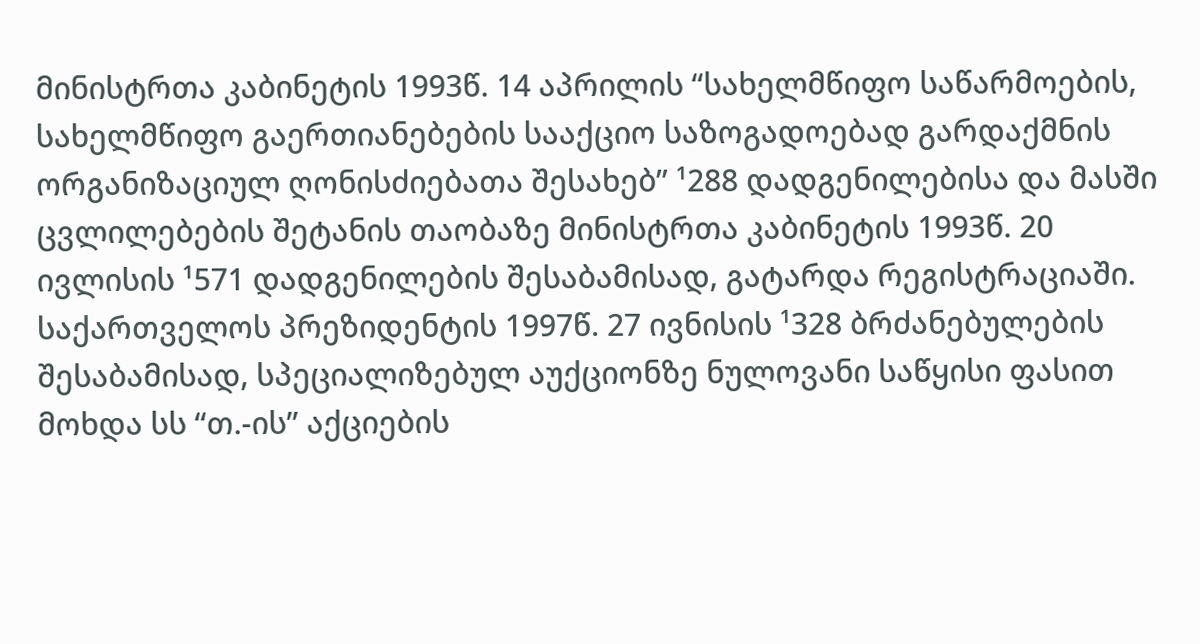მინისტრთა კაბინეტის 1993წ. 14 აპრილის “სახელმწიფო საწარმოების, სახელმწიფო გაერთიანებების სააქციო საზოგადოებად გარდაქმნის ორგანიზაციულ ღონისძიებათა შესახებ” ¹288 დადგენილებისა და მასში ცვლილებების შეტანის თაობაზე მინისტრთა კაბინეტის 1993წ. 20 ივლისის ¹571 დადგენილების შესაბამისად, გატარდა რეგისტრაციაში. საქართველოს პრეზიდენტის 1997წ. 27 ივნისის ¹328 ბრძანებულების შესაბამისად, სპეციალიზებულ აუქციონზე ნულოვანი საწყისი ფასით მოხდა სს “თ.-ის” აქციების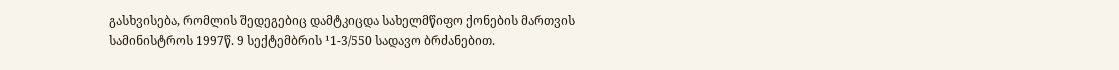გასხვისება, რომლის შედეგებიც დამტკიცდა სახელმწიფო ქონების მართვის სამინისტროს 1997წ. 9 სექტემბრის ¹1-3/550 სადავო ბრძანებით.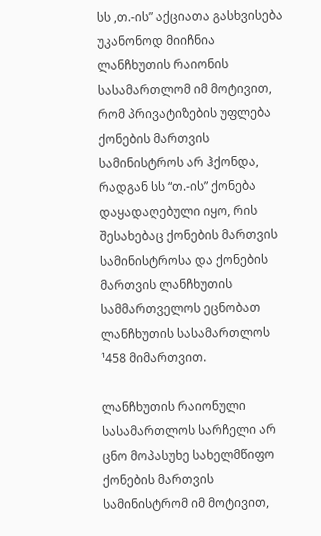სს ,თ.-ის” აქციათა გასხვისება უკანონოდ მიიჩნია ლანჩხუთის რაიონის სასამართლომ იმ მოტივით, რომ პრივატიზების უფლება ქონების მართვის სამინისტროს არ ჰქონდა, რადგან სს “თ.-ის” ქონება დაყადაღებული იყო, რის შესახებაც ქონების მართვის სამინისტროსა და ქონების მართვის ლანჩხუთის სამმართველოს ეცნობათ ლანჩხუთის სასამართლოს ¹458 მიმართვით.

ლანჩხუთის რაიონული სასამართლოს სარჩელი არ ცნო მოპასუხე სახელმწიფო ქონების მართვის სამინისტრომ იმ მოტივით,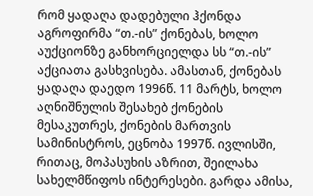რომ ყადაღა დადებული ჰქონდა აგროფირმა “თ.-ის” ქონებას, ხოლო აუქციონზე განხორციელდა სს “თ.-ის” აქციათა გასხვისება. ამასთან, ქონებას ყადაღა დაედო 1996წ. 11 მარტს, ხოლო აღნიშნულის შესახებ ქონების მესაკუთრეს, ქონების მართვის სამინისტროს, ეცნობა 1997წ. ივლისში, რითაც, მოპასუხის აზრით, შეილახა სახელმწიფოს ინტერესები. გარდა ამისა,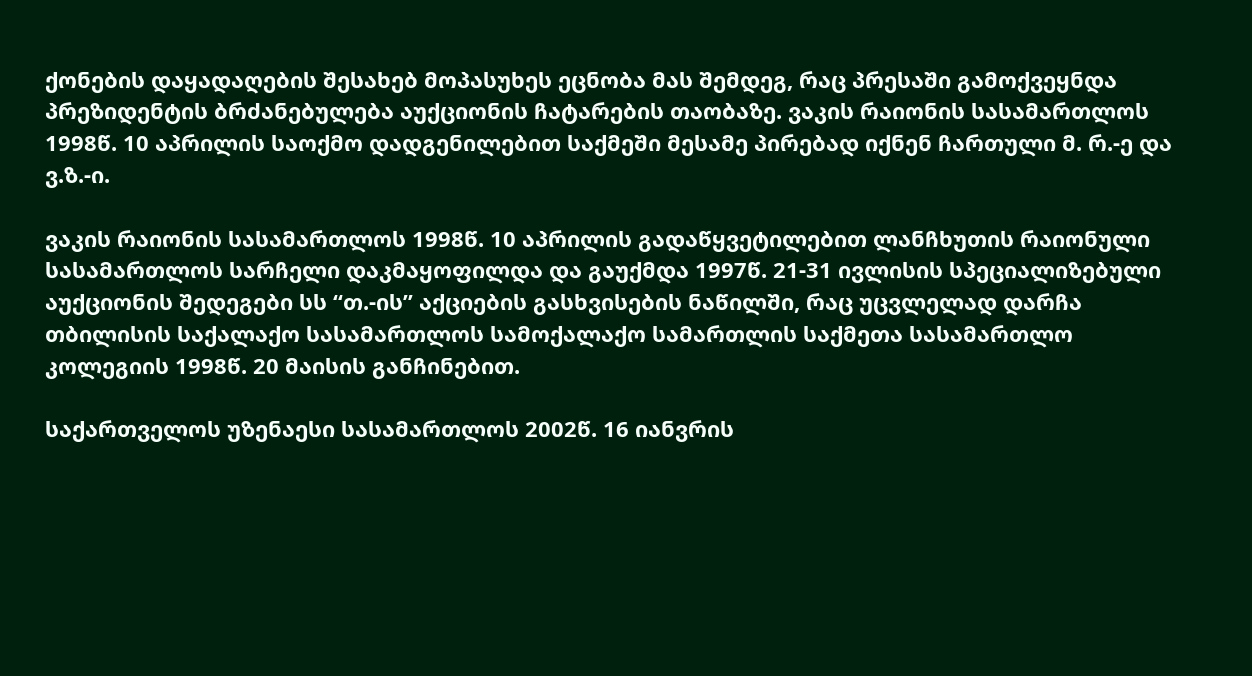ქონების დაყადაღების შესახებ მოპასუხეს ეცნობა მას შემდეგ, რაც პრესაში გამოქვეყნდა პრეზიდენტის ბრძანებულება აუქციონის ჩატარების თაობაზე. ვაკის რაიონის სასამართლოს 1998წ. 10 აპრილის საოქმო დადგენილებით საქმეში მესამე პირებად იქნენ ჩართული მ. რ.-ე და ვ.ზ.-ი.

ვაკის რაიონის სასამართლოს 1998წ. 10 აპრილის გადაწყვეტილებით ლანჩხუთის რაიონული სასამართლოს სარჩელი დაკმაყოფილდა და გაუქმდა 1997წ. 21-31 ივლისის სპეციალიზებული აუქციონის შედეგები სს “თ.-ის” აქციების გასხვისების ნაწილში, რაც უცვლელად დარჩა თბილისის საქალაქო სასამართლოს სამოქალაქო სამართლის საქმეთა სასამართლო კოლეგიის 1998წ. 20 მაისის განჩინებით.

საქართველოს უზენაესი სასამართლოს 2002წ. 16 იანვრის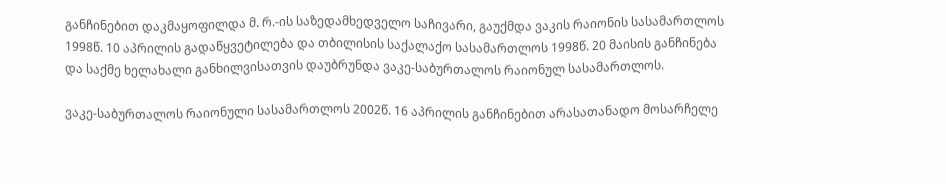განჩინებით დაკმაყოფილდა მ. რ.-ის საზედამხედველო საჩივარი, გაუქმდა ვაკის რაიონის სასამართლოს 1998წ. 10 აპრილის გადაწყვეტილება და თბილისის საქალაქო სასამართლოს 1998წ. 20 მაისის განჩინება და საქმე ხელახალი განხილვისათვის დაუბრუნდა ვაკე-საბურთალოს რაიონულ სასამართლოს.

ვაკე-საბურთალოს რაიონული სასამართლოს 2002წ. 16 აპრილის განჩინებით არასათანადო მოსარჩელე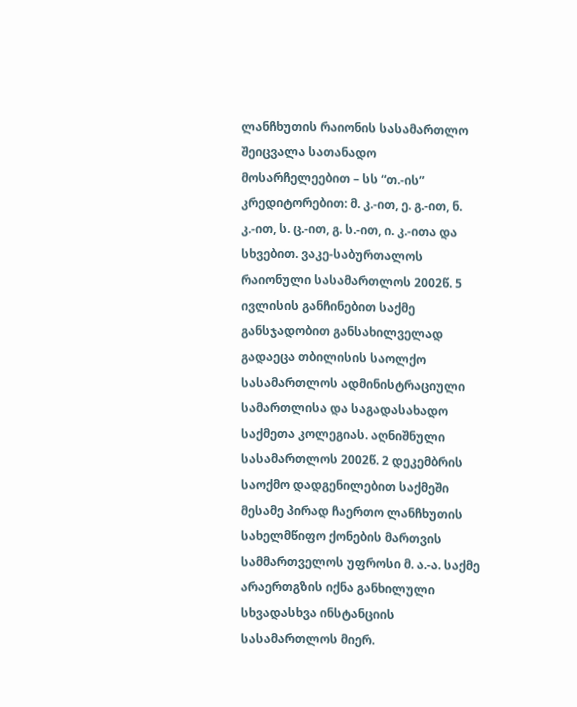ლანჩხუთის რაიონის სასამართლო შეიცვალა სათანადო მოსარჩელეებით – სს “თ.-ის” კრედიტორებით: მ. კ.-ით, ე. გ.-ით, ნ. კ.-ით, ს. ც.-ით, გ. ს.-ით, ი. კ.-ითა და სხვებით. ვაკე-საბურთალოს რაიონული სასამართლოს 2002წ. 5 ივლისის განჩინებით საქმე განსჯადობით განსახილველად გადაეცა თბილისის საოლქო სასამართლოს ადმინისტრაციული სამართლისა და საგადასახადო საქმეთა კოლეგიას. აღნიშნული სასამართლოს 2002წ. 2 დეკემბრის საოქმო დადგენილებით საქმეში მესამე პირად ჩაერთო ლანჩხუთის სახელმწიფო ქონების მართვის სამმართველოს უფროსი მ. ა.-ა. საქმე არაერთგზის იქნა განხილული სხვადასხვა ინსტანციის სასამართლოს მიერ.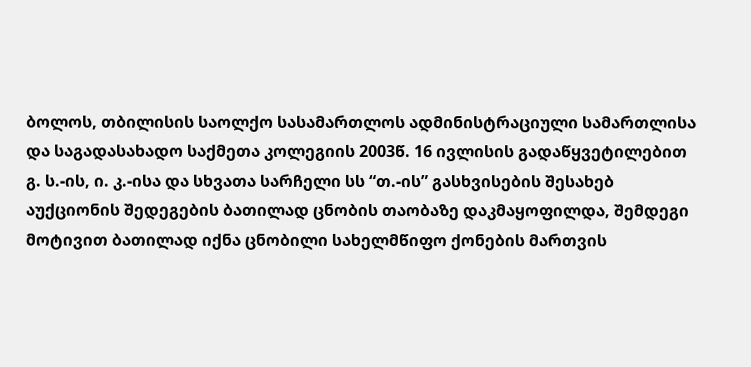ბოლოს, თბილისის საოლქო სასამართლოს ადმინისტრაციული სამართლისა და საგადასახადო საქმეთა კოლეგიის 2003წ. 16 ივლისის გადაწყვეტილებით გ. ს.-ის, ი. კ.-ისა და სხვათა სარჩელი სს “თ.-ის” გასხვისების შესახებ აუქციონის შედეგების ბათილად ცნობის თაობაზე დაკმაყოფილდა, შემდეგი მოტივით ბათილად იქნა ცნობილი სახელმწიფო ქონების მართვის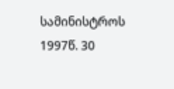სამინისტროს 1997წ. 30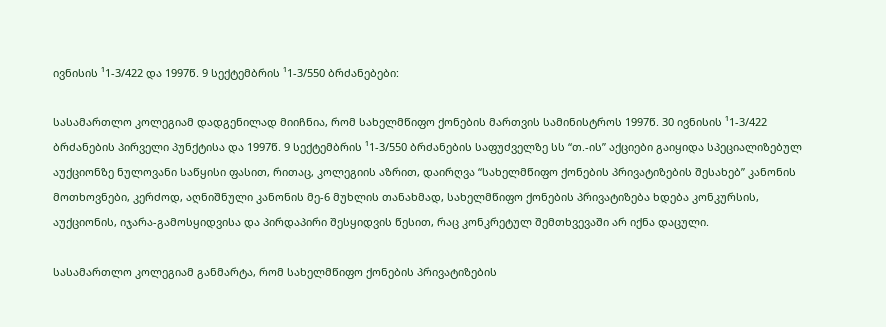ივნისის ¹1-3/422 და 1997წ. 9 სექტემბრის ¹1-3/550 ბრძანებები:

სასამართლო კოლეგიამ დადგენილად მიიჩნია, რომ სახელმწიფო ქონების მართვის სამინისტროს 1997წ. 30 ივნისის ¹1-3/422 ბრძანების პირველი პუნქტისა და 1997წ. 9 სექტემბრის ¹1-3/550 ბრძანების საფუძველზე სს “თ.-ის” აქციები გაიყიდა სპეციალიზებულ აუქციონზე ნულოვანი საწყისი ფასით, რითაც, კოლეგიის აზრით, დაირღვა “სახელმწიფო ქონების პრივატიზების შესახებ” კანონის მოთხოვნები, კერძოდ, აღნიშნული კანონის მე-6 მუხლის თანახმად, სახელმწიფო ქონების პრივატიზება ხდება კონკურსის, აუქციონის, იჯარა-გამოსყიდვისა და პირდაპირი შესყიდვის წესით, რაც კონკრეტულ შემთხვევაში არ იქნა დაცული.

სასამართლო კოლეგიამ განმარტა, რომ სახელმწიფო ქონების პრივატიზების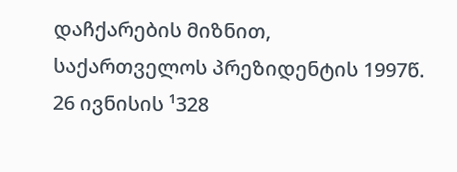დაჩქარების მიზნით, საქართველოს პრეზიდენტის 1997წ. 26 ივნისის ¹328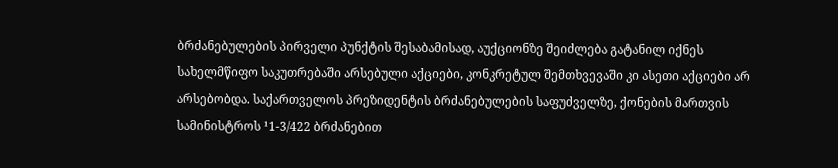ბრძანებულების პირველი პუნქტის შესაბამისად, აუქციონზე შეიძლება გატანილ იქნეს სახელმწიფო საკუთრებაში არსებული აქციები, კონკრეტულ შემთხვევაში კი ასეთი აქციები არ არსებობდა. საქართველოს პრეზიდენტის ბრძანებულების საფუძველზე, ქონების მართვის სამინისტროს ¹1-3/422 ბრძანებით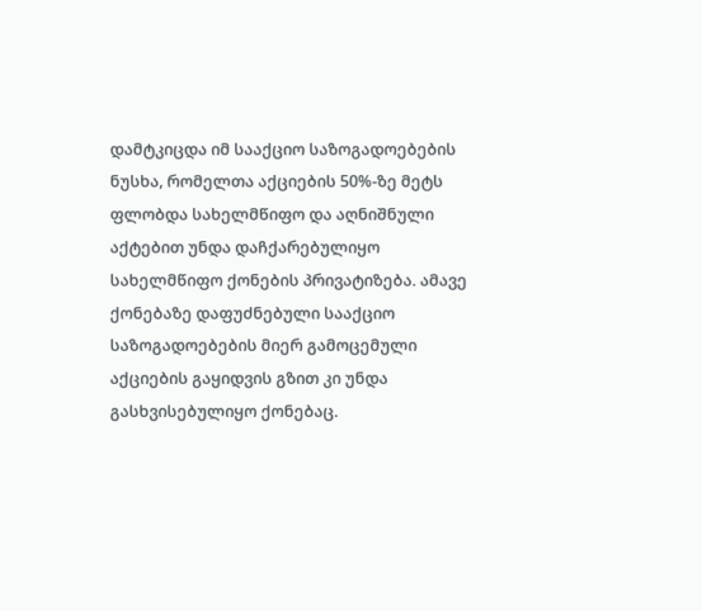დამტკიცდა იმ სააქციო საზოგადოებების ნუსხა, რომელთა აქციების 50%-ზე მეტს ფლობდა სახელმწიფო და აღნიშნული აქტებით უნდა დაჩქარებულიყო სახელმწიფო ქონების პრივატიზება. ამავე ქონებაზე დაფუძნებული სააქციო საზოგადოებების მიერ გამოცემული აქციების გაყიდვის გზით კი უნდა გასხვისებულიყო ქონებაც.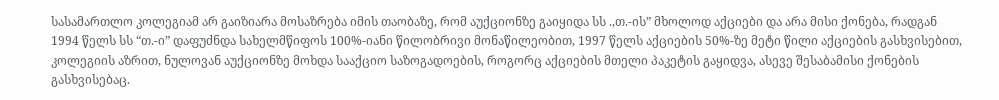სასამართლო კოლეგიამ არ გაიზიარა მოსაზრება იმის თაობაზე, რომ აუქციონზე გაიყიდა სს .,თ.-ის” მხოლოდ აქციები და არა მისი ქონება, რადგან 1994 წელს სს “თ.-ი” დაფუძნდა სახელმწიფოს 100%-იანი წილობრივი მონაწილეობით, 1997 წელს აქციების 50%-ზე მეტი წილი აქციების გასხვისებით, კოლეგიის აზრით, ნულოვან აუქციონზე მოხდა სააქციო საზოგადოების, როგორც აქციების მთელი პაკეტის გაყიდვა, ასევე შესაბამისი ქონების გასხვისებაც.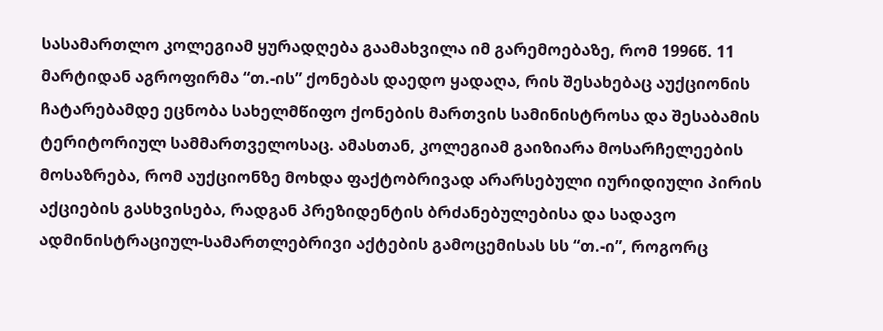სასამართლო კოლეგიამ ყურადღება გაამახვილა იმ გარემოებაზე, რომ 1996წ. 11 მარტიდან აგროფირმა “თ.-ის” ქონებას დაედო ყადაღა, რის შესახებაც აუქციონის ჩატარებამდე ეცნობა სახელმწიფო ქონების მართვის სამინისტროსა და შესაბამის ტერიტორიულ სამმართველოსაც. ამასთან, კოლეგიამ გაიზიარა მოსარჩელეების მოსაზრება, რომ აუქციონზე მოხდა ფაქტობრივად არარსებული იურიდიული პირის აქციების გასხვისება, რადგან პრეზიდენტის ბრძანებულებისა და სადავო ადმინისტრაციულ-სამართლებრივი აქტების გამოცემისას სს “თ.-ი”, როგორც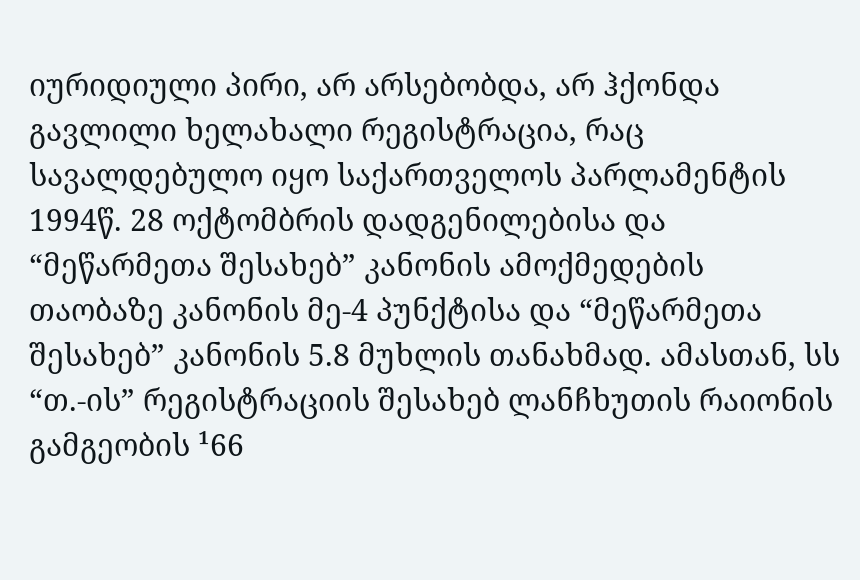იურიდიული პირი, არ არსებობდა, არ ჰქონდა გავლილი ხელახალი რეგისტრაცია, რაც სავალდებულო იყო საქართველოს პარლამენტის 1994წ. 28 ოქტომბრის დადგენილებისა და “მეწარმეთა შესახებ” კანონის ამოქმედების თაობაზე კანონის მე-4 პუნქტისა და “მეწარმეთა შესახებ” კანონის 5.8 მუხლის თანახმად. ამასთან, სს “თ.-ის” რეგისტრაციის შესახებ ლანჩხუთის რაიონის გამგეობის ¹66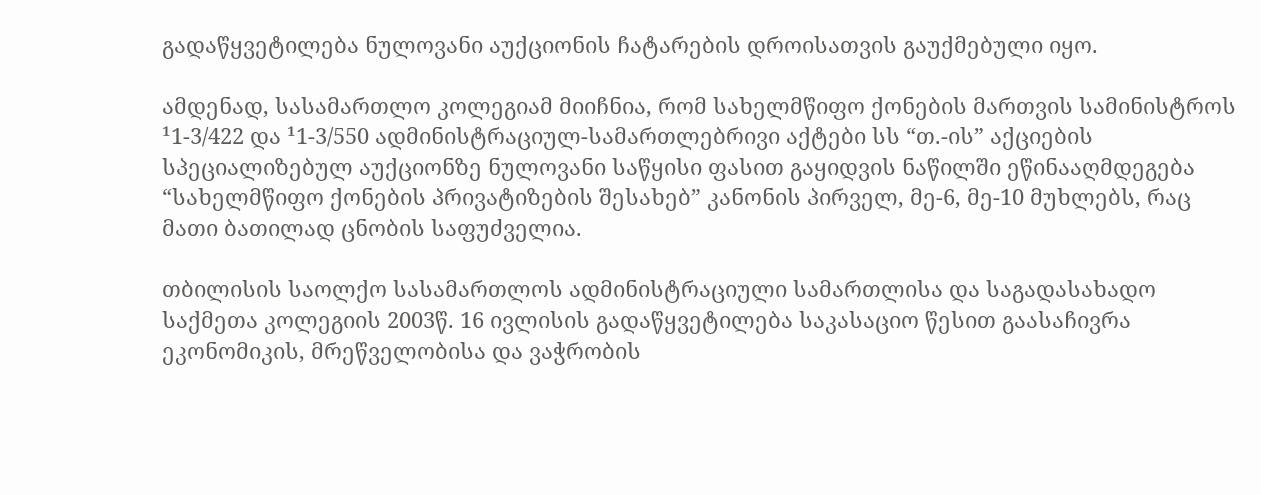გადაწყვეტილება ნულოვანი აუქციონის ჩატარების დროისათვის გაუქმებული იყო.

ამდენად, სასამართლო კოლეგიამ მიიჩნია, რომ სახელმწიფო ქონების მართვის სამინისტროს ¹1-3/422 და ¹1-3/550 ადმინისტრაციულ-სამართლებრივი აქტები სს “თ.-ის” აქციების სპეციალიზებულ აუქციონზე ნულოვანი საწყისი ფასით გაყიდვის ნაწილში ეწინააღმდეგება “სახელმწიფო ქონების პრივატიზების შესახებ” კანონის პირველ, მე-6, მე-10 მუხლებს, რაც მათი ბათილად ცნობის საფუძველია.

თბილისის საოლქო სასამართლოს ადმინისტრაციული სამართლისა და საგადასახადო საქმეთა კოლეგიის 2003წ. 16 ივლისის გადაწყვეტილება საკასაციო წესით გაასაჩივრა ეკონომიკის, მრეწველობისა და ვაჭრობის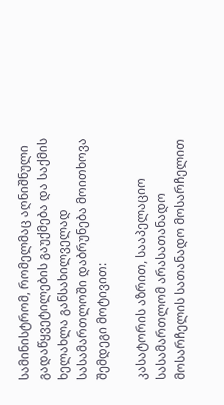სამინისტრომ, რომელმაც აღნიშნული გადაწყვეტილების გაუქმება და საქმის ხელახლა განსახილველად სასამართლოში დაბრუნება მოითხოვა შემდეგი მოტივით:

კასატორის აზრით, სააპელაციო სასამართლომ არასათანადო მოსარჩელის სათანადო მოსარჩელით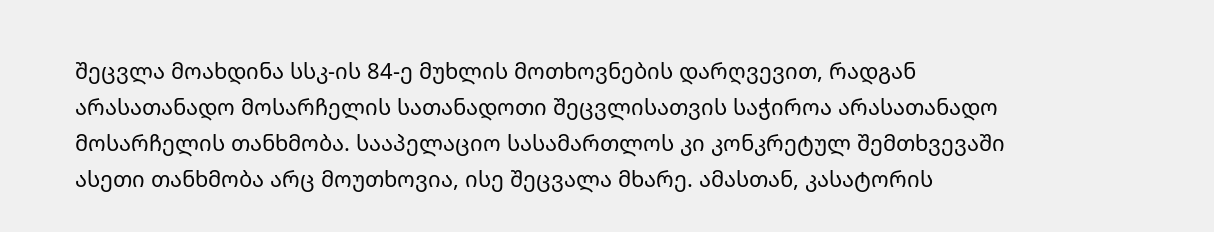შეცვლა მოახდინა სსკ-ის 84-ე მუხლის მოთხოვნების დარღვევით, რადგან არასათანადო მოსარჩელის სათანადოთი შეცვლისათვის საჭიროა არასათანადო მოსარჩელის თანხმობა. სააპელაციო სასამართლოს კი კონკრეტულ შემთხვევაში ასეთი თანხმობა არც მოუთხოვია, ისე შეცვალა მხარე. ამასთან, კასატორის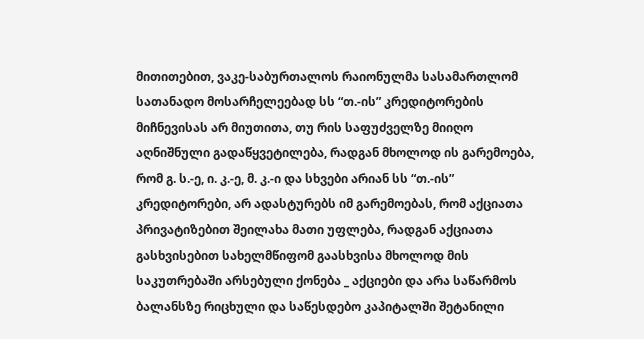მითითებით, ვაკე-საბურთალოს რაიონულმა სასამართლომ სათანადო მოსარჩელეებად სს “თ.-ის” კრედიტორების მიჩნევისას არ მიუთითა, თუ რის საფუძველზე მიიღო აღნიშნული გადაწყვეტილება, რადგან მხოლოდ ის გარემოება, რომ გ. ს.-ე, ი. კ.-ე, მ. კ.-ი და სხვები არიან სს “თ.-ის” კრედიტორები, არ ადასტურებს იმ გარემოებას, რომ აქციათა პრივატიზებით შეილახა მათი უფლება, რადგან აქციათა გასხვისებით სახელმწიფომ გაასხვისა მხოლოდ მის საკუთრებაში არსებული ქონება _ აქციები და არა საწარმოს ბალანსზე რიცხული და საწესდებო კაპიტალში შეტანილი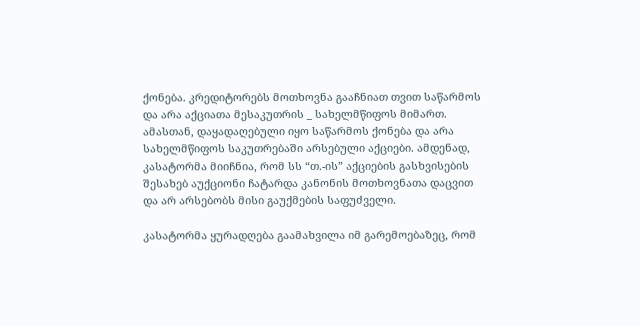ქონება. კრედიტორებს მოთხოვნა გააჩნიათ თვით საწარმოს და არა აქციათა მესაკუთრის _ სახელმწიფოს მიმართ. ამასთან, დაყადაღებული იყო საწარმოს ქონება და არა სახელმწიფოს საკუთრებაში არსებული აქციები. ამდენად, კასატორმა მიიჩნია, რომ სს “თ.-ის” აქციების გასხვისების შესახებ აუქციონი ჩატარდა კანონის მოთხოვნათა დაცვით და არ არსებობს მისი გაუქმების საფუძველი.

კასატორმა ყურადღება გაამახვილა იმ გარემოებაზეც, რომ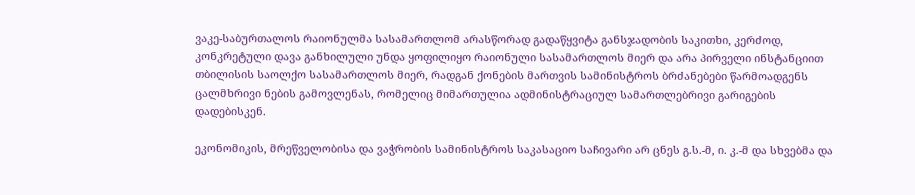ვაკე-საბურთალოს რაიონულმა სასამართლომ არასწორად გადაწყვიტა განსჯადობის საკითხი, კერძოდ, კონკრეტული დავა განხილული უნდა ყოფილიყო რაიონული სასამართლოს მიერ და არა პირველი ინსტანციით თბილისის საოლქო სასამართლოს მიერ, რადგან ქონების მართვის სამინისტროს ბრძანებები წარმოადგენს ცალმხრივი ნების გამოვლენას, რომელიც მიმართულია ადმინისტრაციულ სამართლებრივი გარიგების დადებისკენ.

ეკონომიკის, მრეწველობისა და ვაჭრობის სამინისტროს საკასაციო საჩივარი არ ცნეს გ.ს.-მ, ი. კ.-მ და სხვებმა და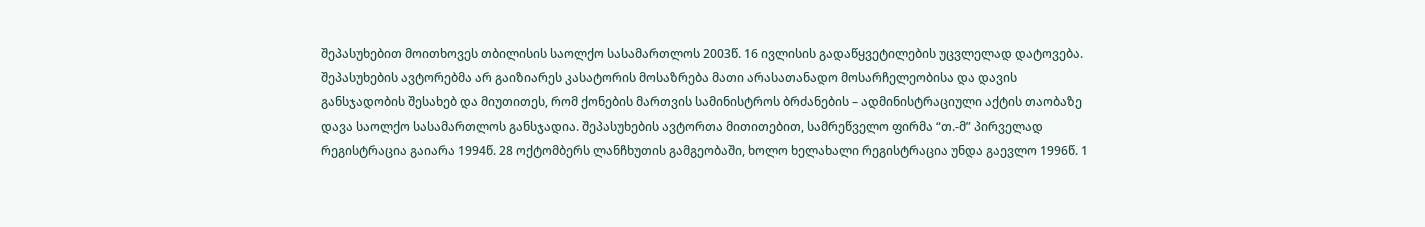შეპასუხებით მოითხოვეს თბილისის საოლქო სასამართლოს 2003წ. 16 ივლისის გადაწყვეტილების უცვლელად დატოვება. შეპასუხების ავტორებმა არ გაიზიარეს კასატორის მოსაზრება მათი არასათანადო მოსარჩელეობისა და დავის განსჯადობის შესახებ და მიუთითეს, რომ ქონების მართვის სამინისტროს ბრძანების – ადმინისტრაციული აქტის თაობაზე დავა საოლქო სასამართლოს განსჯადია. შეპასუხების ავტორთა მითითებით, სამრეწველო ფირმა “თ.-მ” პირველად რეგისტრაცია გაიარა 1994წ. 28 ოქტომბერს ლანჩხუთის გამგეობაში, ხოლო ხელახალი რეგისტრაცია უნდა გაევლო 1996წ. 1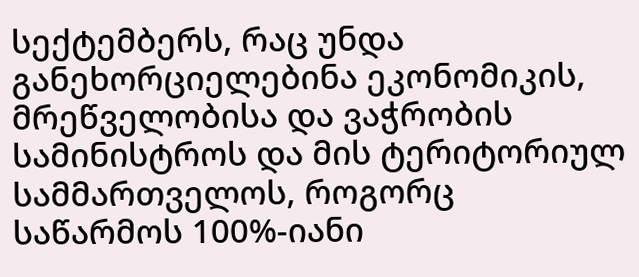სექტემბერს, რაც უნდა განეხორციელებინა ეკონომიკის, მრეწველობისა და ვაჭრობის სამინისტროს და მის ტერიტორიულ სამმართველოს, როგორც საწარმოს 100%-იანი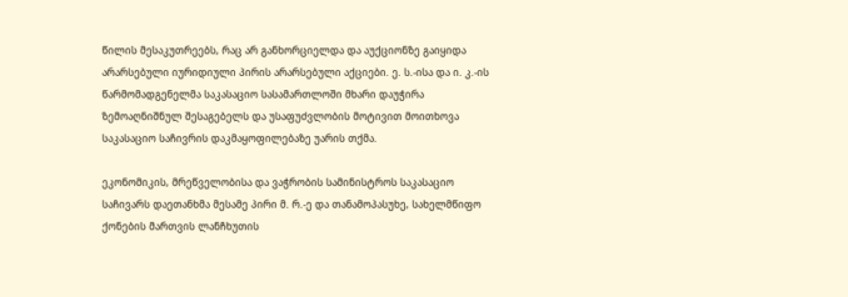წილის მესაკუთრეებს, რაც არ განხორციელდა და აუქციონზე გაიყიდა არარსებული იურიდიული პირის არარსებული აქციები. ე. ს.-ისა და ი. კ.-ის წარმომადგენელმა საკასაციო სასამართლოში მხარი დაუჭირა ზემოაღნიშნულ შესაგებელს და უსაფუძვლობის მოტივით მოითხოვა საკასაციო საჩივრის დაკმაყოფილებაზე უარის თქმა.

ეკონომიკის, მრეწველობისა და ვაჭრობის სამინისტროს საკასაციო საჩივარს დაეთანხმა მესამე პირი მ. რ.-ე და თანამოპასუხე, სახელმწიფო ქონების მართვის ლანჩხუთის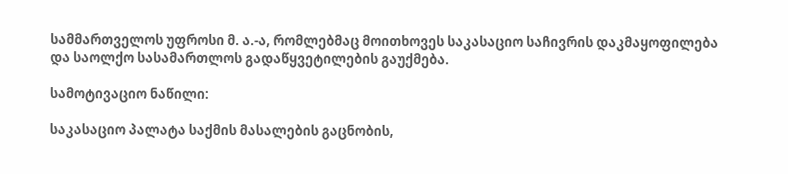სამმართველოს უფროსი მ. ა.-ა, რომლებმაც მოითხოვეს საკასაციო საჩივრის დაკმაყოფილება და საოლქო სასამართლოს გადაწყვეტილების გაუქმება.

სამოტივაციო ნაწილი:

საკასაციო პალატა საქმის მასალების გაცნობის,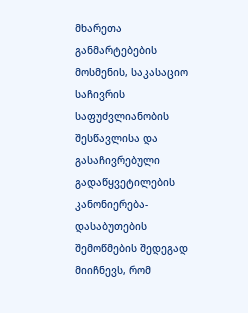მხარეთა განმარტებების მოსმენის, საკასაციო საჩივრის საფუძვლიანობის შესწავლისა და გასაჩივრებული გადაწყვეტილების კანონიერება-დასაბუთების შემოწმების შედეგად მიიჩნევს, რომ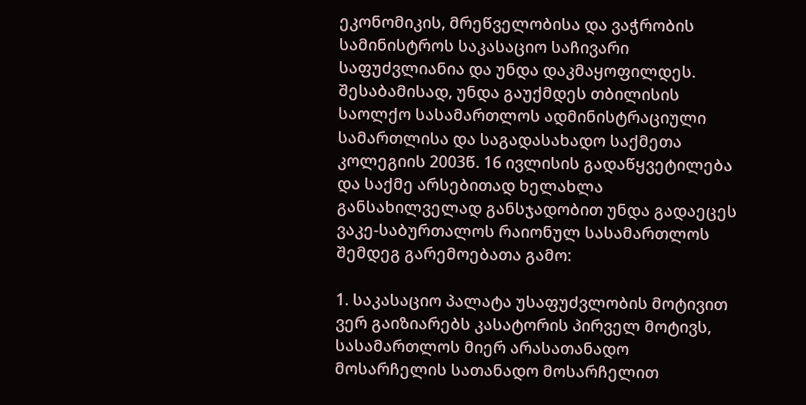ეკონომიკის, მრეწველობისა და ვაჭრობის სამინისტროს საკასაციო საჩივარი საფუძვლიანია და უნდა დაკმაყოფილდეს. შესაბამისად, უნდა გაუქმდეს თბილისის საოლქო სასამართლოს ადმინისტრაციული სამართლისა და საგადასახადო საქმეთა კოლეგიის 2003წ. 16 ივლისის გადაწყვეტილება და საქმე არსებითად ხელახლა განსახილველად განსჯადობით უნდა გადაეცეს ვაკე-საბურთალოს რაიონულ სასამართლოს შემდეგ გარემოებათა გამო:

1. საკასაციო პალატა უსაფუძვლობის მოტივით ვერ გაიზიარებს კასატორის პირველ მოტივს, სასამართლოს მიერ არასათანადო მოსარჩელის სათანადო მოსარჩელით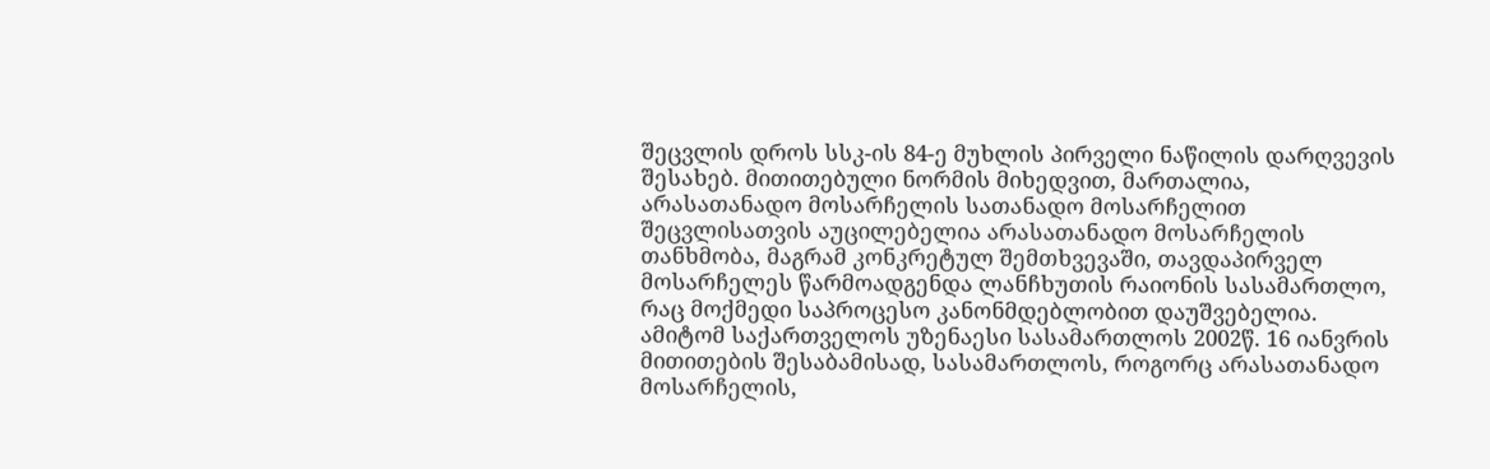შეცვლის დროს სსკ-ის 84-ე მუხლის პირველი ნაწილის დარღვევის შესახებ. მითითებული ნორმის მიხედვით, მართალია, არასათანადო მოსარჩელის სათანადო მოსარჩელით შეცვლისათვის აუცილებელია არასათანადო მოსარჩელის თანხმობა, მაგრამ კონკრეტულ შემთხვევაში, თავდაპირველ მოსარჩელეს წარმოადგენდა ლანჩხუთის რაიონის სასამართლო, რაც მოქმედი საპროცესო კანონმდებლობით დაუშვებელია. ამიტომ საქართველოს უზენაესი სასამართლოს 2002წ. 16 იანვრის მითითების შესაბამისად, სასამართლოს, როგორც არასათანადო მოსარჩელის,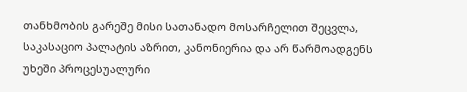თანხმობის გარეშე მისი სათანადო მოსარჩელით შეცვლა, საკასაციო პალატის აზრით, კანონიერია და არ წარმოადგენს უხეში პროცესუალური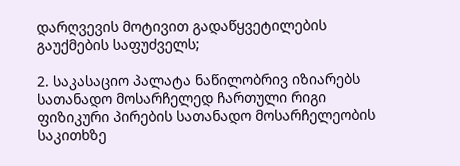დარღვევის მოტივით გადაწყვეტილების გაუქმების საფუძველს;

2. საკასაციო პალატა ნაწილობრივ იზიარებს სათანადო მოსარჩელედ ჩართული რიგი ფიზიკური პირების სათანადო მოსარჩელეობის საკითხზე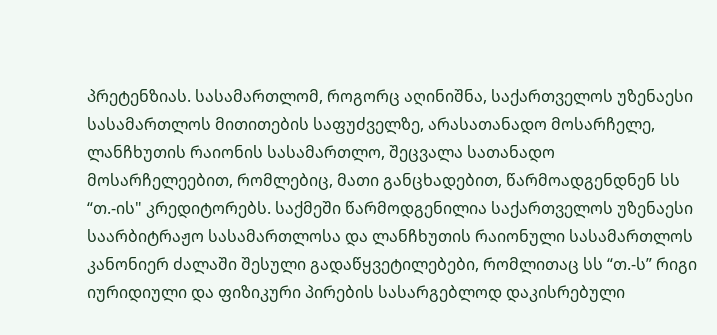პრეტენზიას. სასამართლომ, როგორც აღინიშნა, საქართველოს უზენაესი სასამართლოს მითითების საფუძველზე, არასათანადო მოსარჩელე, ლანჩხუთის რაიონის სასამართლო, შეცვალა სათანადო მოსარჩელეებით, რომლებიც, მათი განცხადებით, წარმოადგენდნენ სს “თ.-ის" კრედიტორებს. საქმეში წარმოდგენილია საქართველოს უზენაესი საარბიტრაჟო სასამართლოსა და ლანჩხუთის რაიონული სასამართლოს კანონიერ ძალაში შესული გადაწყვეტილებები, რომლითაც სს “თ.-ს” რიგი იურიდიული და ფიზიკური პირების სასარგებლოდ დაკისრებული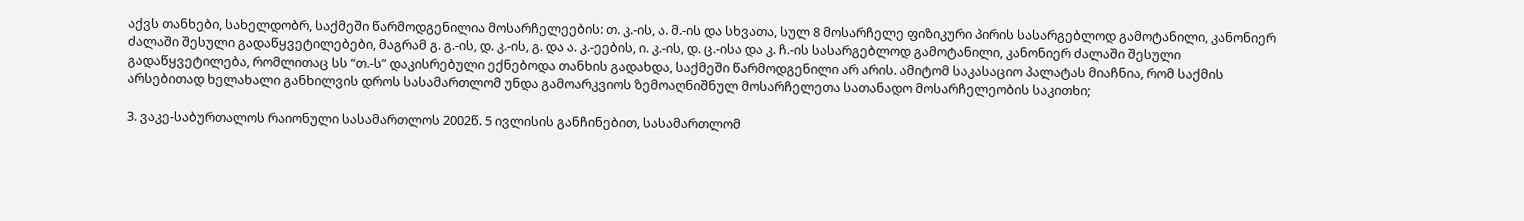აქვს თანხები, სახელდობრ, საქმეში წარმოდგენილია მოსარჩელეების: თ. კ.-ის, ა. მ.-ის და სხვათა, სულ 8 მოსარჩელე ფიზიკური პირის სასარგებლოდ გამოტანილი, კანონიერ ძალაში შესული გადაწყვეტილებები, მაგრამ გ. გ.-ის, დ. კ.-ის, გ. და ა. კ.-ეების, ი. კ.-ის, დ. ც.-ისა და კ. ჩ.-ის სასარგებლოდ გამოტანილი, კანონიერ ძალაში შესული გადაწყვეტილება, რომლითაც სს “თ.-ს” დაკისრებული ექნებოდა თანხის გადახდა, საქმეში წარმოდგენილი არ არის. ამიტომ საკასაციო პალატას მიაჩნია, რომ საქმის არსებითად ხელახალი განხილვის დროს სასამართლომ უნდა გამოარკვიოს ზემოაღნიშნულ მოსარჩელეთა სათანადო მოსარჩელეობის საკითხი;

3. ვაკე-საბურთალოს რაიონული სასამართლოს 2002წ. 5 ივლისის განჩინებით, სასამართლომ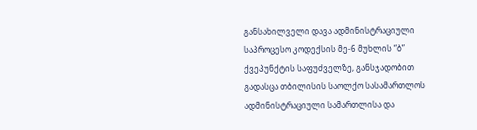განსახილველი დავა ადმინისტრაციული საპროცესო კოდექსის მე-6 მუხლის “ბ” ქვეპუნქტის საფუძველზე, განსჯადობით გადასცა თბილისის საოლქო სასამართლოს ადმინისტრაციული სამართლისა და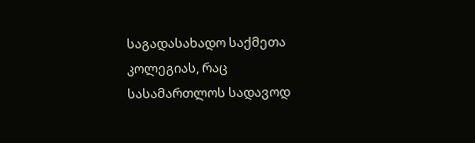საგადასახადო საქმეთა კოლეგიას, რაც სასამართლოს სადავოდ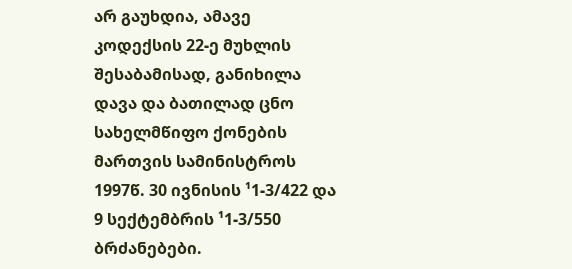არ გაუხდია, ამავე კოდექსის 22-ე მუხლის შესაბამისად, განიხილა დავა და ბათილად ცნო სახელმწიფო ქონების მართვის სამინისტროს 1997წ. 30 ივნისის ¹1-3/422 და 9 სექტემბრის ¹1-3/550 ბრძანებები.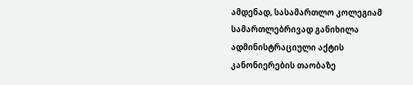ამდენად, სასამართლო კოლეგიამ სამართლებრივად განიხილა ადმინისტრაციული აქტის კანონიერების თაობაზე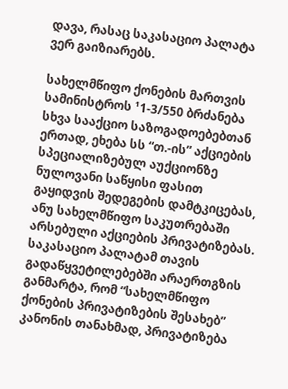დავა, რასაც საკასაციო პალატა ვერ გაიზიარებს.

სახელმწიფო ქონების მართვის სამინისტროს ¹1-3/550 ბრძანება სხვა სააქციო საზოგადოებებთან ერთად, ეხება სს “თ.-ის” აქციების სპეციალიზებულ აუქციონზე ნულოვანი საწყისი ფასით გაყიდვის შედეგების დამტკიცებას, ანუ სახელმწიფო საკუთრებაში არსებული აქციების პრივატიზებას. საკასაციო პალატამ თავის გადაწყვეტილებებში არაერთგზის განმარტა, რომ “სახელმწიფო ქონების პრივატიზების შესახებ” კანონის თანახმად, პრივატიზება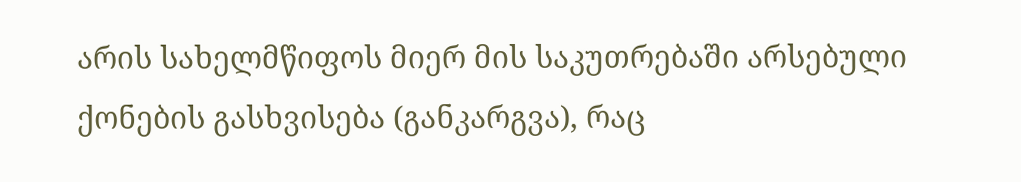არის სახელმწიფოს მიერ მის საკუთრებაში არსებული ქონების გასხვისება (განკარგვა), რაც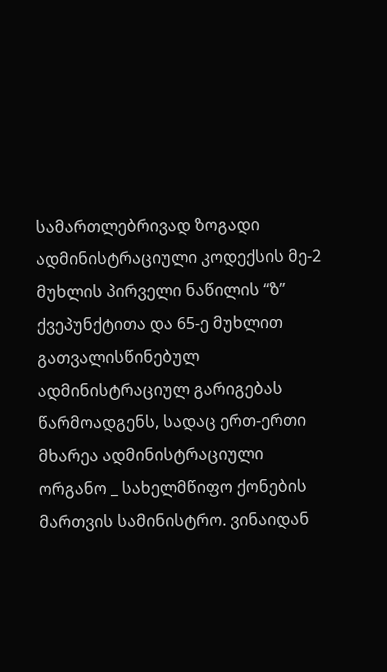სამართლებრივად ზოგადი ადმინისტრაციული კოდექსის მე-2 მუხლის პირველი ნაწილის “ზ” ქვეპუნქტითა და 65-ე მუხლით გათვალისწინებულ ადმინისტრაციულ გარიგებას წარმოადგენს, სადაც ერთ-ერთი მხარეა ადმინისტრაციული ორგანო _ სახელმწიფო ქონების მართვის სამინისტრო. ვინაიდან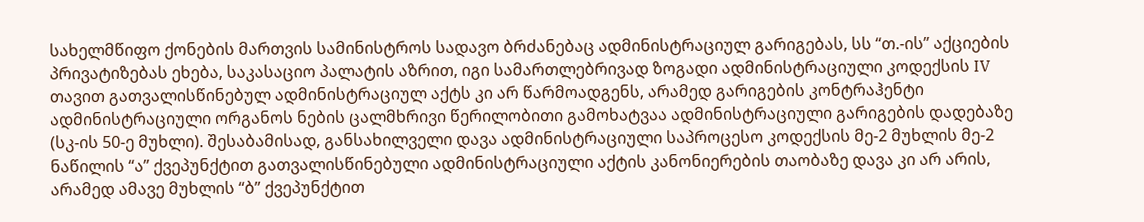სახელმწიფო ქონების მართვის სამინისტროს სადავო ბრძანებაც ადმინისტრაციულ გარიგებას, სს “თ.-ის” აქციების პრივატიზებას ეხება, საკასაციო პალატის აზრით, იგი სამართლებრივად ზოგადი ადმინისტრაციული კოდექსის IV თავით გათვალისწინებულ ადმინისტრაციულ აქტს კი არ წარმოადგენს, არამედ გარიგების კონტრაჰენტი ადმინისტრაციული ორგანოს ნების ცალმხრივი წერილობითი გამოხატვაა ადმინისტრაციული გარიგების დადებაზე (სკ-ის 50-ე მუხლი). შესაბამისად, განსახილველი დავა ადმინისტრაციული საპროცესო კოდექსის მე-2 მუხლის მე-2 ნაწილის “ა” ქვეპუნქტით გათვალისწინებული ადმინისტრაციული აქტის კანონიერების თაობაზე დავა კი არ არის, არამედ ამავე მუხლის “ბ” ქვეპუნქტით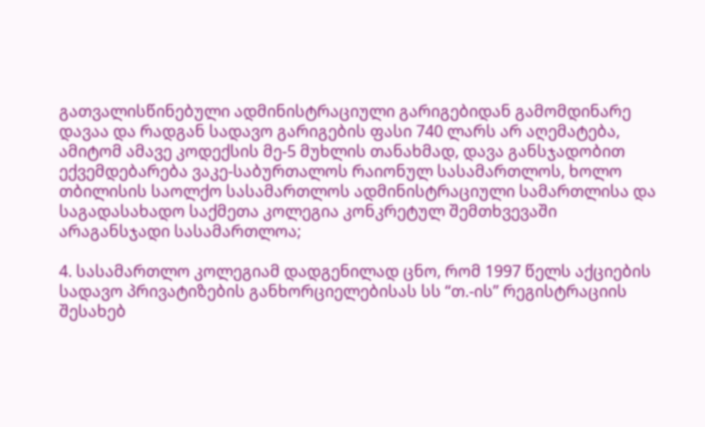გათვალისწინებული ადმინისტრაციული გარიგებიდან გამომდინარე დავაა და რადგან სადავო გარიგების ფასი 740 ლარს არ აღემატება, ამიტომ ამავე კოდექსის მე-5 მუხლის თანახმად, დავა განსჯადობით ექვემდებარება ვაკე-საბურთალოს რაიონულ სასამართლოს, ხოლო თბილისის საოლქო სასამართლოს ადმინისტრაციული სამართლისა და საგადასახადო საქმეთა კოლეგია კონკრეტულ შემთხვევაში არაგანსჯადი სასამართლოა;

4. სასამართლო კოლეგიამ დადგენილად ცნო, რომ 1997 წელს აქციების სადავო პრივატიზების განხორციელებისას სს “თ.-ის” რეგისტრაციის შესახებ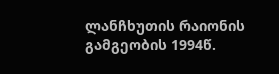ლანჩხუთის რაიონის გამგეობის 1994წ.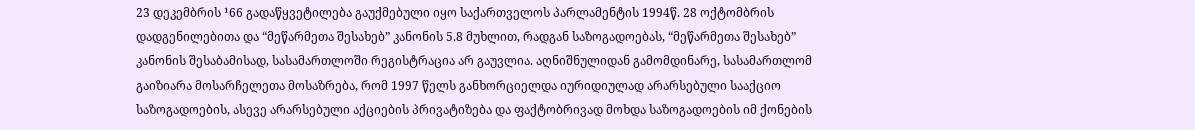23 დეკემბრის ¹66 გადაწყვეტილება გაუქმებული იყო საქართველოს პარლამენტის 1994წ. 28 ოქტომბრის დადგენილებითა და “მეწარმეთა შესახებ” კანონის 5.8 მუხლით, რადგან საზოგადოებას, “მეწარმეთა შესახებ” კანონის შესაბამისად, სასამართლოში რეგისტრაცია არ გაუვლია. აღნიშნულიდან გამომდინარე, სასამართლომ გაიზიარა მოსარჩელეთა მოსაზრება, რომ 1997 წელს განხორციელდა იურიდიულად არარსებული სააქციო საზოგადოების, ასევე არარსებული აქციების პრივატიზება და ფაქტობრივად მოხდა საზოგადოების იმ ქონების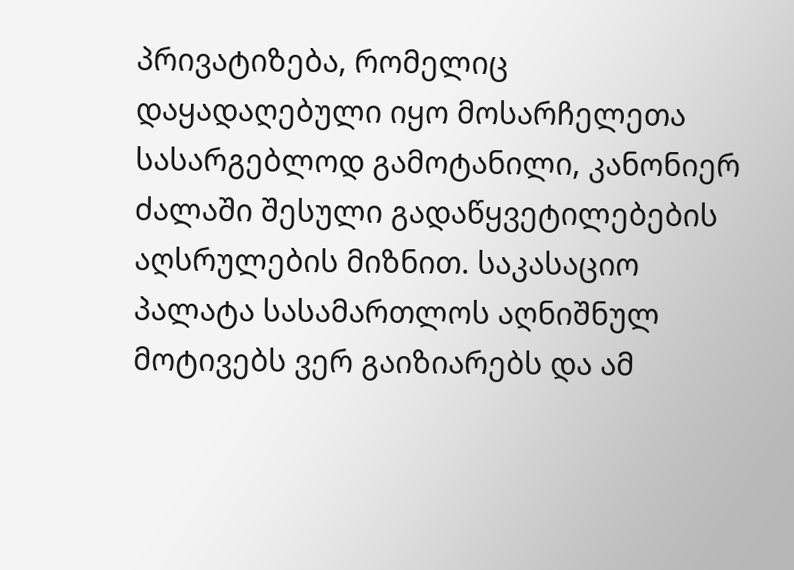პრივატიზება, რომელიც დაყადაღებული იყო მოსარჩელეთა სასარგებლოდ გამოტანილი, კანონიერ ძალაში შესული გადაწყვეტილებების აღსრულების მიზნით. საკასაციო პალატა სასამართლოს აღნიშნულ მოტივებს ვერ გაიზიარებს და ამ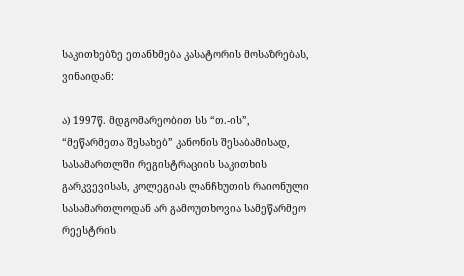საკითხებზე ეთანხმება კასატორის მოსაზრებას, ვინაიდან:

ა) 1997წ. მდგომარეობით სს “თ.-ის”, “მეწარმეთა შესახებ” კანონის შესაბამისად, სასამართლში რეგისტრაციის საკითხის გარკვევისას, კოლეგიას ლანჩხუთის რაიონული სასამართლოდან არ გამოუთხოვია სამეწარმეო რეესტრის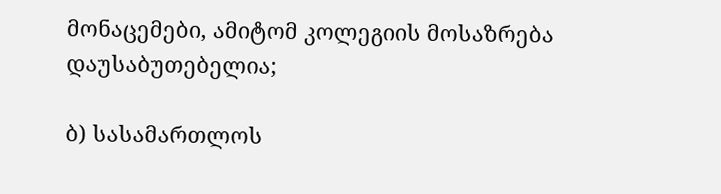მონაცემები, ამიტომ კოლეგიის მოსაზრება დაუსაბუთებელია;

ბ) სასამართლოს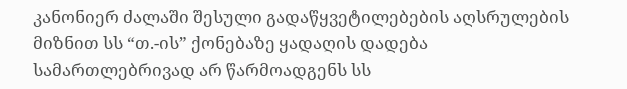კანონიერ ძალაში შესული გადაწყვეტილებების აღსრულების მიზნით სს “თ.-ის” ქონებაზე ყადაღის დადება სამართლებრივად არ წარმოადგენს სს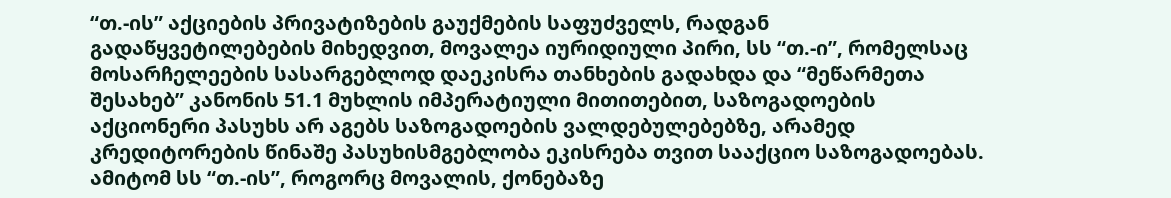“თ.-ის” აქციების პრივატიზების გაუქმების საფუძველს, რადგან გადაწყვეტილებების მიხედვით, მოვალეა იურიდიული პირი, სს “თ.-ი”, რომელსაც მოსარჩელეების სასარგებლოდ დაეკისრა თანხების გადახდა და “მეწარმეთა შესახებ” კანონის 51.1 მუხლის იმპერატიული მითითებით, საზოგადოების აქციონერი პასუხს არ აგებს საზოგადოების ვალდებულებებზე, არამედ კრედიტორების წინაშე პასუხისმგებლობა ეკისრება თვით სააქციო საზოგადოებას. ამიტომ სს “თ.-ის”, როგორც მოვალის, ქონებაზე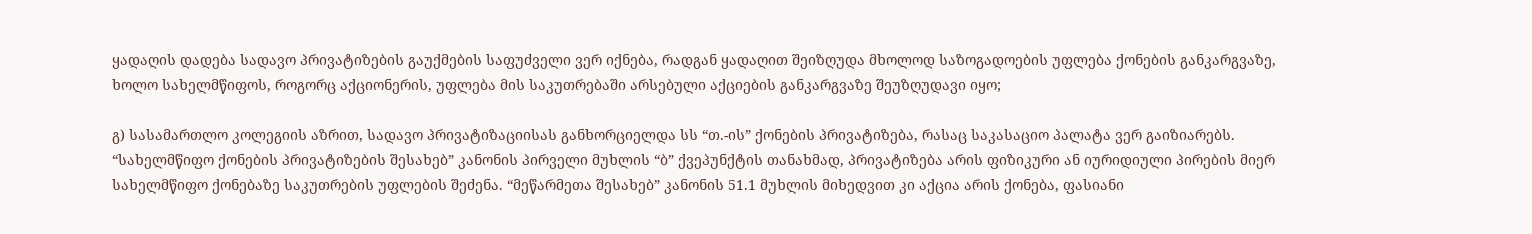ყადაღის დადება სადავო პრივატიზების გაუქმების საფუძველი ვერ იქნება, რადგან ყადაღით შეიზღუდა მხოლოდ საზოგადოების უფლება ქონების განკარგვაზე, ხოლო სახელმწიფოს, როგორც აქციონერის, უფლება მის საკუთრებაში არსებული აქციების განკარგვაზე შეუზღუდავი იყო;

გ) სასამართლო კოლეგიის აზრით, სადავო პრივატიზაციისას განხორციელდა სს “თ.-ის” ქონების პრივატიზება, რასაც საკასაციო პალატა ვერ გაიზიარებს. “სახელმწიფო ქონების პრივატიზების შესახებ” კანონის პირველი მუხლის “ბ” ქვეპუნქტის თანახმად, პრივატიზება არის ფიზიკური ან იურიდიული პირების მიერ სახელმწიფო ქონებაზე საკუთრების უფლების შეძენა. “მეწარმეთა შესახებ” კანონის 51.1 მუხლის მიხედვით კი აქცია არის ქონება, ფასიანი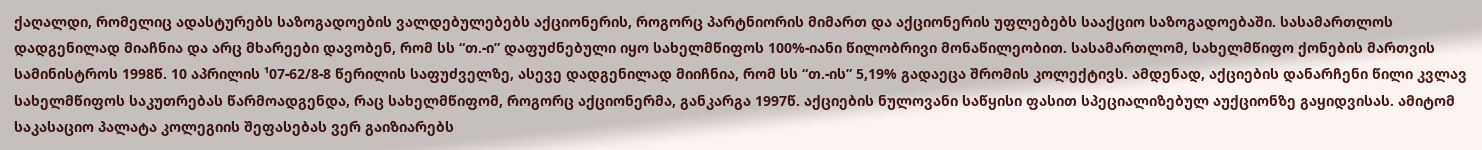ქაღალდი, რომელიც ადასტურებს საზოგადოების ვალდებულებებს აქციონერის, როგორც პარტნიორის მიმართ და აქციონერის უფლებებს სააქციო საზოგადოებაში. სასამართლოს დადგენილად მიაჩნია და არც მხარეები დავობენ, რომ სს “თ.-ი” დაფუძნებული იყო სახელმწიფოს 100%-იანი წილობრივი მონაწილეობით. სასამართლომ, სახელმწიფო ქონების მართვის სამინისტროს 1998წ. 10 აპრილის ¹07-62/8-8 წერილის საფუძველზე, ასევე დადგენილად მიიჩნია, რომ სს “თ.-ის” 5,19% გადაეცა შრომის კოლექტივს. ამდენად, აქციების დანარჩენი წილი კვლავ სახელმწიფოს საკუთრებას წარმოადგენდა, რაც სახელმწიფომ, როგორც აქციონერმა, განკარგა 1997წ. აქციების ნულოვანი საწყისი ფასით სპეციალიზებულ აუქციონზე გაყიდვისას. ამიტომ საკასაციო პალატა კოლეგიის შეფასებას ვერ გაიზიარებს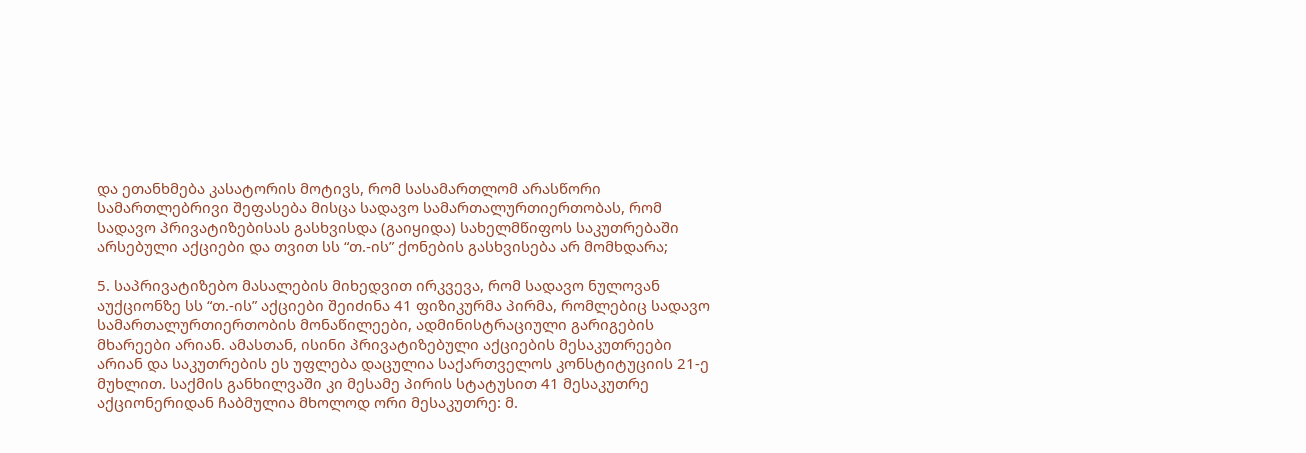და ეთანხმება კასატორის მოტივს, რომ სასამართლომ არასწორი სამართლებრივი შეფასება მისცა სადავო სამართალურთიერთობას, რომ სადავო პრივატიზებისას გასხვისდა (გაიყიდა) სახელმწიფოს საკუთრებაში არსებული აქციები და თვით სს “თ.-ის” ქონების გასხვისება არ მომხდარა;

5. საპრივატიზებო მასალების მიხედვით ირკვევა, რომ სადავო ნულოვან აუქციონზე სს “თ.-ის” აქციები შეიძინა 41 ფიზიკურმა პირმა, რომლებიც სადავო სამართალურთიერთობის მონაწილეები, ადმინისტრაციული გარიგების მხარეები არიან. ამასთან, ისინი პრივატიზებული აქციების მესაკუთრეები არიან და საკუთრების ეს უფლება დაცულია საქართველოს კონსტიტუციის 21-ე მუხლით. საქმის განხილვაში კი მესამე პირის სტატუსით 41 მესაკუთრე აქციონერიდან ჩაბმულია მხოლოდ ორი მესაკუთრე: მ.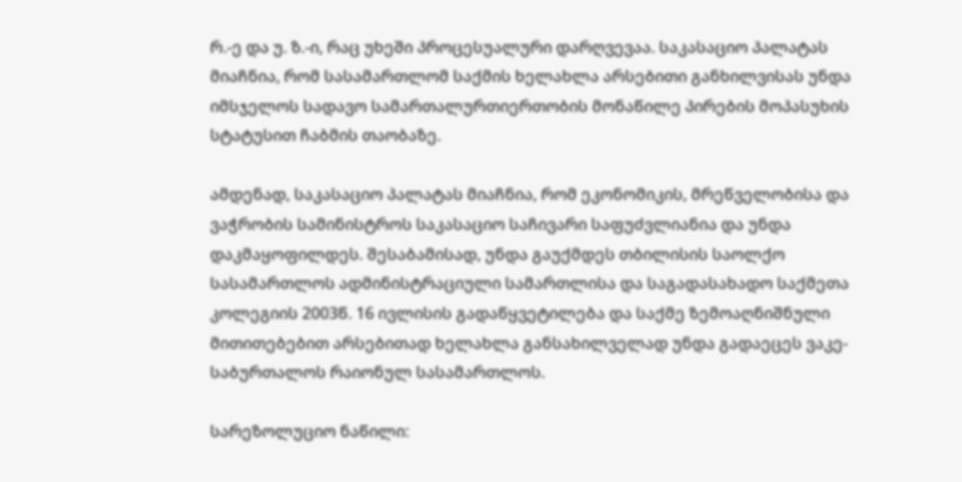რ.-ე და უ. ზ.-ი, რაც უხეში პროცესუალური დარღვევაა. საკასაციო პალატას მიაჩნია, რომ სასამართლომ საქმის ხელახლა არსებითი განხილვისას უნდა იმსჯელოს სადავო სამართალურთიერთობის მონაწილე პირების მოპასუხის სტატუსით ჩაბმის თაობაზე.

ამდენად, საკასაციო პალატას მიაჩნია, რომ ეკონომიკის, მრეწველობისა და ვაჭრობის სამინისტროს საკასაციო საჩივარი საფუძვლიანია და უნდა დაკმაყოფილდეს. შესაბამისად, უნდა გაუქმდეს თბილისის საოლქო სასამართლოს ადმინისტრაციული სამართლისა და საგადასახადო საქმეთა კოლეგიის 2003წ. 16 ივლისის გადაწყვეტილება და საქმე ზემოაღნიშნული მითითებებით არსებითად ხელახლა განსახილველად უნდა გადაეცეს ვაკე-საბურთალოს რაიონულ სასამართლოს.

სარეზოლუციო ნაწილი: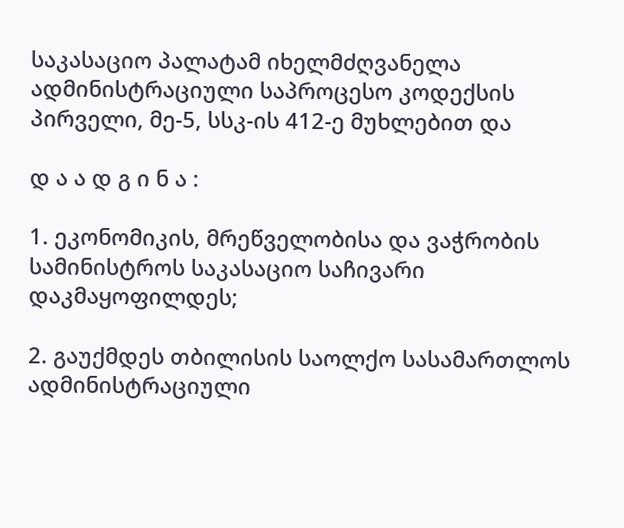საკასაციო პალატამ იხელმძღვანელა ადმინისტრაციული საპროცესო კოდექსის პირველი, მე-5, სსკ-ის 412-ე მუხლებით და

დ ა ა დ გ ი ნ ა :

1. ეკონომიკის, მრეწველობისა და ვაჭრობის სამინისტროს საკასაციო საჩივარი დაკმაყოფილდეს;

2. გაუქმდეს თბილისის საოლქო სასამართლოს ადმინისტრაციული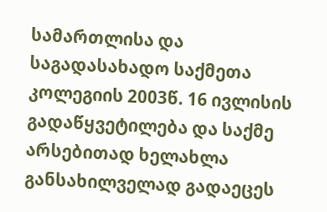სამართლისა და საგადასახადო საქმეთა კოლეგიის 2003წ. 16 ივლისის გადაწყვეტილება და საქმე არსებითად ხელახლა განსახილველად გადაეცეს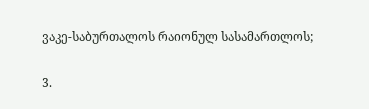ვაკე-საბურთალოს რაიონულ სასამართლოს;

3.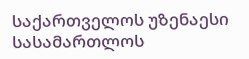საქართველოს უზენაესი სასამართლოს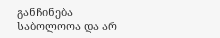განჩინება საბოლოოა და არ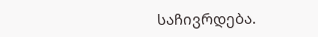საჩივრდება.